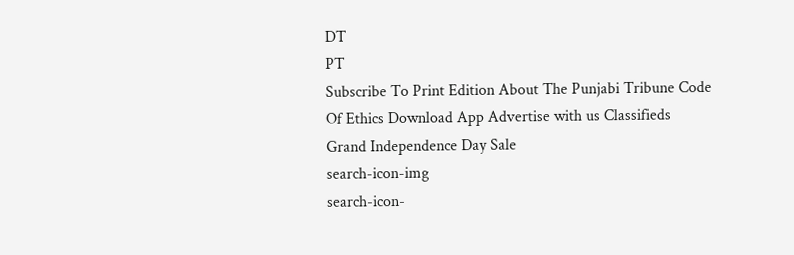DT
PT
Subscribe To Print Edition About The Punjabi Tribune Code Of Ethics Download App Advertise with us Classifieds
Grand Independence Day Sale
search-icon-img
search-icon-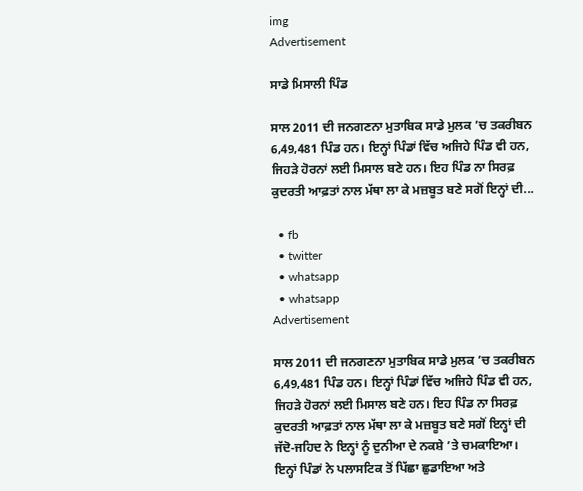img
Advertisement

ਸਾਡੇ ਮਿਸਾਲੀ ਪਿੰਡ

ਸਾਲ 2011 ਦੀ ਜਨਗਣਨਾ ਮੁਤਾਬਿਕ ਸਾਡੇ ਮੁਲਕ ’ਚ ਤਕਰੀਬਨ 6,49,481 ਪਿੰਡ ਹਨ। ਇਨ੍ਹਾਂ ਪਿੰਡਾਂ ਵਿੱਚ ਅਜਿਹੇ ਪਿੰਡ ਵੀ ਹਨ, ਜਿਹੜੇ ਹੋਰਨਾਂ ਲਈ ਮਿਸਾਲ ਬਣੇ ਹਨ। ਇਹ ਪਿੰਡ ਨਾ ਸਿਰਫ਼ ਕੁਦਰਤੀ ਆਫ਼ਤਾਂ ਨਾਲ ਮੱਥਾ ਲਾ ਕੇ ਮਜ਼ਬੂਤ ਬਣੇ ਸਗੋਂ ਇਨ੍ਹਾਂ ਦੀ...

  • fb
  • twitter
  • whatsapp
  • whatsapp
Advertisement

ਸਾਲ 2011 ਦੀ ਜਨਗਣਨਾ ਮੁਤਾਬਿਕ ਸਾਡੇ ਮੁਲਕ ’ਚ ਤਕਰੀਬਨ 6,49,481 ਪਿੰਡ ਹਨ। ਇਨ੍ਹਾਂ ਪਿੰਡਾਂ ਵਿੱਚ ਅਜਿਹੇ ਪਿੰਡ ਵੀ ਹਨ, ਜਿਹੜੇ ਹੋਰਨਾਂ ਲਈ ਮਿਸਾਲ ਬਣੇ ਹਨ। ਇਹ ਪਿੰਡ ਨਾ ਸਿਰਫ਼ ਕੁਦਰਤੀ ਆਫ਼ਤਾਂ ਨਾਲ ਮੱਥਾ ਲਾ ਕੇ ਮਜ਼ਬੂਤ ਬਣੇ ਸਗੋਂ ਇਨ੍ਹਾਂ ਦੀ ਜੱਦੋ-ਜਹਿਦ ਨੇ ਇਨ੍ਹਾਂ ਨੂੰ ਦੁਨੀਆ ਦੇ ਨਕਸ਼ੇ ’ਤੇ ਚਮਕਾਇਆ। ਇਨ੍ਹਾਂ ਪਿੰਡਾਂ ਨੇ ਪਲਾਸਟਿਕ ਤੋਂ ਪਿੱਛਾ ਛੁਡਾਇਆ ਅਤੇ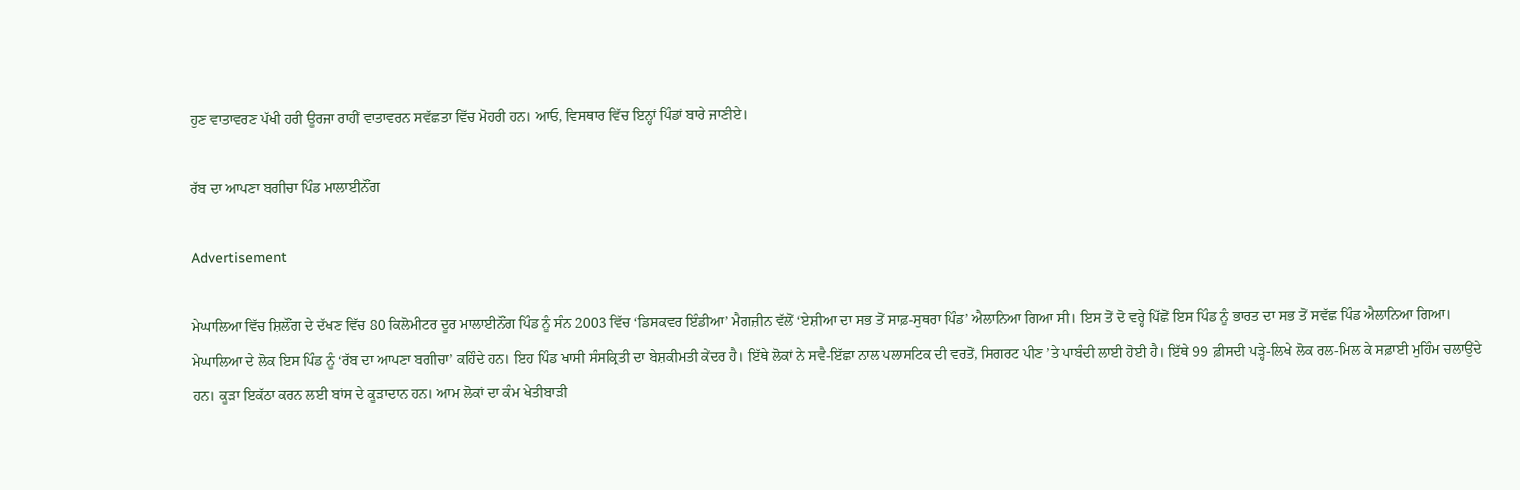ਹੁਣ ਵਾਤਾਵਰਣ ਪੱਖੀ ਹਰੀ ਊਰਜਾ ਰਾਹੀਂ ਵਾਤਾਵਰਨ ਸਵੱਛਤਾ ਵਿੱਚ ਮੋਹਰੀ ਹਨ। ਆਓ, ਵਿਸਥਾਰ ਵਿੱਚ ਇਨ੍ਹਾਂ ਪਿੰਡਾਂ ਬਾਰੇ ਜਾਣੀਏ।

ਰੱਬ ਦਾ ਆਪਣਾ ਬਗੀਚਾ ਪਿੰਡ ਮਾਲਾਈਨੌਂਗ

Advertisement

ਮੇਘਾਲਿਆ ਵਿੱਚ ਸ਼ਿਲੌਂਗ ਦੇ ਦੱਖਣ ਵਿੱਚ 80 ਕਿਲੋਮੀਟਰ ਦੂਰ ਮਾਲਾਈਨੌਂਗ ਪਿੰਡ ਨੂੰ ਸੰਨ 2003 ਵਿੱਚ ‘ਡਿਸਕਵਰ ਇੰਡੀਆ’ ਮੈਗਜ਼ੀਨ ਵੱਲੋਂ ‘ਏਸ਼ੀਆ ਦਾ ਸਭ ਤੋਂ ਸਾਫ਼-ਸੁਥਰਾ ਪਿੰਡ’ ਐਲਾਨਿਆ ਗਿਆ ਸੀ। ਇਸ ਤੋਂ ਦੋ ਵਰ੍ਹੇ ਪਿੱਛੋਂ ਇਸ ਪਿੰਡ ਨੂੰ ਭਾਰਤ ਦਾ ਸਭ ਤੋਂ ਸਵੱਛ ਪਿੰਡ ਐਲਾਨਿਆ ਗਿਆ। ਮੇਘਾਲਿਆ ਦੇ ਲੋਕ ਇਸ ਪਿੰਡ ਨੂੰ ‘ਰੱਬ ਦਾ ਆਪਣਾ ਬਗੀਚਾ’ ਕਹਿੰਦੇ ਹਨ। ਇਹ ਪਿੰਡ ਖਾਸੀ ਸੰਸਕ੍ਰਿਤੀ ਦਾ ਬੇਸ਼ਕੀਮਤੀ ਕੇਂਦਰ ਹੈ। ਇੱਥੇ ਲੋਕਾਂ ਨੇ ਸਵੈ-ਇੱਛਾ ਨਾਲ ਪਲਾਸਟਿਕ ਦੀ ਵਰਤੋਂ, ਸਿਗਰਟ ਪੀਣ ’ਤੇ ਪਾਬੰਦੀ ਲਾਈ ਹੋਈ ਹੈ। ਇੱਥੇ 99 ਫ਼ੀਸਦੀ ਪੜ੍ਹੇ-ਲਿਖੇ ਲੋਕ ਰਲ-ਮਿਲ ਕੇ ਸਫ਼ਾਈ ਮੁਹਿੰਮ ਚਲਾਉਂਦੇ ਹਨ। ਕੂੜਾ ਇਕੱਠਾ ਕਰਨ ਲਈ ਬਾਂਸ ਦੇ ਕੂੜਾਦਾਨ ਹਨ। ਆਮ ਲੋਕਾਂ ਦਾ ਕੰਮ ਖੇਤੀਬਾੜੀ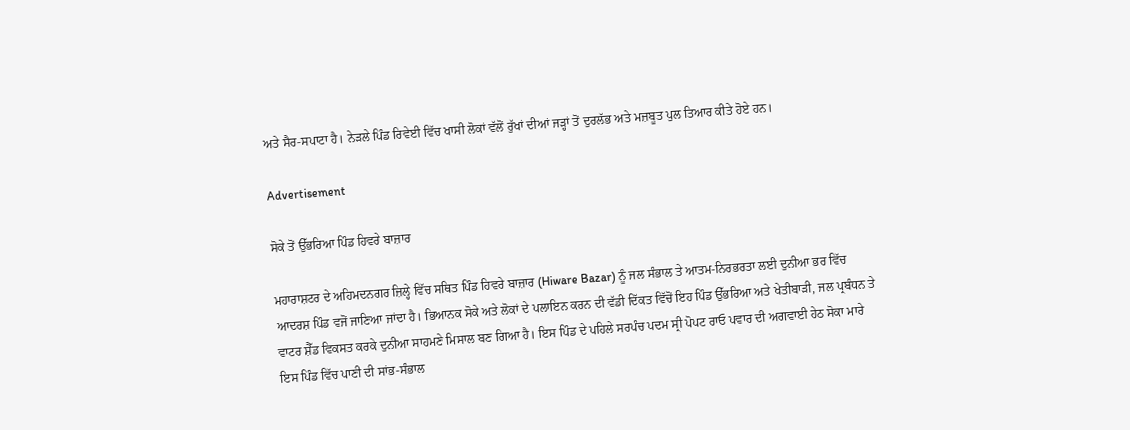ਅਤੇ ਸੈਰ-ਸਪਾਟਾ ਹੈ। ਨੇੜਲੇ ਪਿੰਡ ਰਿਵੇਈ ਵਿੱਚ ਖਾਸੀ ਲੋਕਾਂ ਵੱਲੋਂ ਰੁੱਖਾਂ ਦੀਆਂ ਜੜ੍ਹਾਂ ਤੋਂ ਦੁਰਲੱਭ ਅਤੇ ਮਜ਼ਬੂਤ ਪੁਲ ਤਿਆਰ ਕੀਤੇ ਹੋਏ ਹਨ।

Advertisement

ਸੋਕੇ ਤੋਂ ਉੱਭਰਿਆ ਪਿੰਡ ਹਿਵਰੇ ਬਾਜ਼ਾਰ

ਮਹਾਰਾਸ਼ਟਰ ਦੇ ਅਹਿਮਦਨਗਰ ਜ਼ਿਲ੍ਹੇ ਵਿੱਚ ਸਥਿਤ ਪਿੰਡ ਹਿਵਰੇ ਬਾਜ਼ਾਰ (Hiware Bazar) ਨੂੰ ਜਲ ਸੰਭਾਲ ਤੇ ਆਤਮ-ਨਿਰਭਰਤਾ ਲਈ ਦੁਨੀਆ ਭਰ ਵਿੱਚ ਆਦਰਸ਼ ਪਿੰਡ ਵਜੋਂ ਜਾਣਿਆ ਜਾਂਦਾ ਹੈ। ਭਿਆਨਕ ਸੋਕੇ ਅਤੇ ਲੋਕਾਂ ਦੇ ਪਲਾਇਨ ਕਰਨ ਦੀ ਵੱਡੀ ਦਿੱਕਤ ਵਿੱਚੋਂ ਇਹ ਪਿੰਡ ਉੱਭਰਿਆ ਅਤੇ ਖੇਤੀਬਾੜੀ, ਜਲ ਪ੍ਰਬੰਧਨ ਤੇ ਵਾਟਰ ਸ਼ੈੱਡ ਵਿਕਸਤ ਕਰਕੇ ਦੁਨੀਆ ਸਾਹਮਣੇ ਮਿਸਾਲ ਬਣ ਗਿਆ ਹੈ। ਇਸ ਪਿੰਡ ਦੇ ਪਹਿਲੇ ਸਰਪੰਚ ਪਦਮ ਸ੍ਰੀ ਪੋਪਟ ਰਾਓ ਪਵਾਰ ਦੀ ਅਗਵਾਈ ਹੇਠ ਸੋਕਾ ਮਾਰੇ ਇਸ ਪਿੰਡ ਵਿੱਚ ਪਾਣੀ ਦੀ ਸਾਂਭ-ਸੰਭਾਲ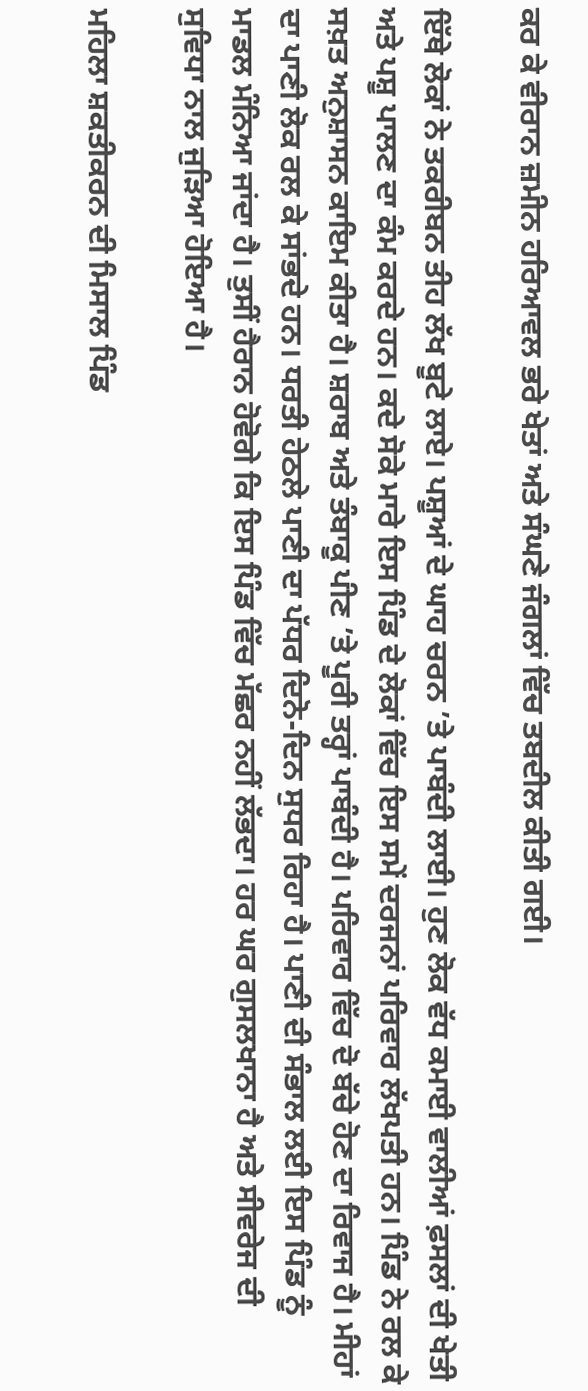ਕਰ ਕੇ ਵੀਰਾਨ ਜ਼ਮੀਨ ਹਰਿਆਵਲ ਭਰੇ ਖੇਤਾਂ ਅਤੇ ਸੰਘਣੇ ਜੰਗਲਾਂ ਵਿੱਚ ਤਬਦੀਲ ਕੀਤੀ ਗਈ।

ਇੱਥੇ ਲੋਕਾਂ ਨੇ ਤਕਰੀਬਨ ਤੀਹ ਲੱਖ ਬੂਟੇ ਲਾਏ। ਪਸ਼ੂਆਂ ਦੇ ਘਾਹ ਚਰਨ ’ਤੇ ਪਾਬੰਦੀ ਲਾਈ। ਹੁਣ ਲੋਕ ਵੱਧ ਕਮਾਈ ਵਾਲੀਆਂ ਫ਼ਸਲਾਂ ਦੀ ਖੇਤੀ ਅਤੇ ਪਸ਼ੂ ਪਾਲਣ ਦਾ ਕੰਮ ਕਰਦੇ ਹਨ। ਕਦੇ ਸੋਕੇ ਮਾਰੇ ਇਸ ਪਿੰਡ ਦੇ ਲੋਕਾਂ ਵਿੱਚ ਇਸ ਸਮੇਂ ਦਰਜਨਾਂ ਪਰਿਵਾਰ ਲੱਖਪਤੀ ਹਨ। ਪਿੰਡ ਨੇ ਰਲ ਕੇ ਸਖ਼ਤ ਅਨੁਸ਼ਾਸਨ ਕਾਇਮ ਕੀਤਾ ਹੈ। ਸ਼ਰਾਬ ਅਤੇ ਤੰਬਾਕੂ ਪੀਣ ’ਤੇ ਪੂਰੀ ਤਰ੍ਹਾਂ ਪਾਬੰਦੀ ਹੈ। ਪਰਿਵਾਰ ਵਿੱਚ ਦੋ ਬੱਚੇ ਹੋਣ ਦਾ ਰਿਵਾਜ ਹੈ। ਮੀਹਾਂ ਦਾ ਪਾਣੀ ਲੋਕ ਰਲ ਕੇ ਸਾਂਭਦੇ ਹਨ। ਧਰਤੀ ਹੇਠਲੇ ਪਾਣੀ ਦਾ ਪੱਧਰ ਦਿਨੋ-ਦਿਨ ਸੁਧਰ ਰਿਹਾ ਹੈ। ਪਾਣੀ ਦੀ ਸੰਭਾਲ ਲਈ ਇਸ ਪਿੰਡ ਨੂੰ ਮਾਡਲ ਮੰਨਿਆ ਜਾਂਦਾ ਹੈ। ਤੁਸੀਂ ਹੈਰਾਨ ਹੋਵੋਗੇ ਕਿ ਇਸ ਪਿੰਡ ਵਿੱਚ ਮੱਛਰ ਨਹੀਂ ਲੱਭਦਾ। ਹਰ ਘਰ ਗੁਸਲਖਾਨਾ ਹੈ ਅਤੇ ਸੀਵਰੇਜ ਦੀ ਸੁਵਿਧਾ ਨਾਲ ਜੁੜਿਆ ਹੋਇਆ ਹੈ।

ਮਹਿਲਾ ਸ਼ਕਤੀਕਰਨ ਦੀ ਮਿਸਾਲ ਪਿੰਡ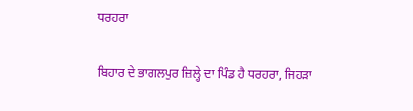ਧਰਹਰਾ

ਬਿਹਾਰ ਦੇ ਭਾਗਲਪੁਰ ਜ਼ਿਲ੍ਹੇ ਦਾ ਪਿੰਡ ਹੈ ਧਰਹਰਾ, ਜਿਹੜਾ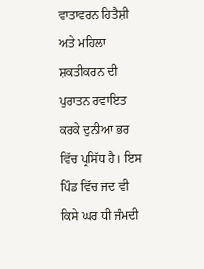ਵਾਤਾਵਰਨ ਹਿਤੈਸ਼ੀ ਅਤੇ ਮਹਿਲਾ ਸ਼ਕਤੀਕਰਨ ਦੀ ਪੁਰਾਤਨ ਰਵਾਇਤ ਕਰਕੇ ਦੁਨੀਆ ਭਰ ਵਿੱਚ ਪ੍ਰਸਿੱਧ ਹੈ। ਇਸ ਪਿੰਡ ਵਿੱਚ ਜਦ ਵੀ ਕਿਸੇ ਘਰ ਧੀ ਜੰਮਦੀ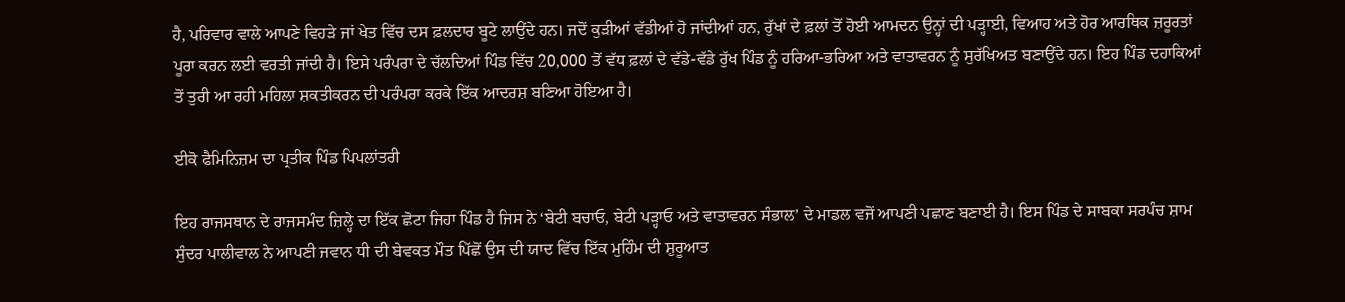ਹੈ, ਪਰਿਵਾਰ ਵਾਲੇ ਆਪਣੇ ਵਿਹੜੇ ਜਾਂ ਖੇਤ ਵਿੱਚ ਦਸ ਫ਼ਲਦਾਰ ਬੂਟੇ ਲਾਉਂਦੇ ਹਨ। ਜਦੋਂ ਕੁੜੀਆਂ ਵੱਡੀਆਂ ਹੋ ਜਾਂਦੀਆਂ ਹਨ, ਰੁੱਖਾਂ ਦੇ ਫ਼ਲਾਂ ਤੋਂ ਹੋਈ ਆਮਦਨ ਉਨ੍ਹਾਂ ਦੀ ਪੜ੍ਹਾਈ, ਵਿਆਹ ਅਤੇ ਹੋਰ ਆਰਥਿਕ ਜ਼ਰੂਰਤਾਂ ਪੂਰਾ ਕਰਨ ਲਈ ਵਰਤੀ ਜਾਂਦੀ ਹੈ। ਇਸੇ ਪਰੰਪਰਾ ਦੇ ਚੱਲਦਿਆਂ ਪਿੰਡ ਵਿੱਚ 20,000 ਤੋਂ ਵੱਧ ਫ਼ਲਾਂ ਦੇ ਵੱਡੇ-ਵੱਡੇ ਰੁੱਖ ਪਿੰਡ ਨੂੰ ਹਰਿਆ-ਭਰਿਆ ਅਤੇ ਵਾਤਾਵਰਨ ਨੂੰ ਸੁਰੱਖਿਅਤ ਬਣਾਉਂਦੇ ਹਨ। ਇਹ ਪਿੰਡ ਦਹਾਕਿਆਂ ਤੋਂ ਤੁਰੀ ਆ ਰਹੀ ਮਹਿਲਾ ਸ਼ਕਤੀਕਰਨ ਦੀ ਪਰੰਪਰਾ ਕਰਕੇ ਇੱਕ ਆਦਰਸ਼ ਬਣਿਆ ਹੋਇਆ ਹੈ।

ਈਕੋ ਫੈਮਿਨਿਜ਼ਮ ਦਾ ਪ੍ਰਤੀਕ ਪਿੰਡ ਪਿਪਲਾਂਤਰੀ

ਇਹ ਰਾਜਸਥਾਨ ਦੇ ਰਾਜਸਮੰਦ ਜ਼ਿਲ੍ਹੇ ਦਾ ਇੱਕ ਛੋਟਾ ਜਿਹਾ ਪਿੰਡ ਹੈ ਜਿਸ ਨੇ ‘ਬੇਟੀ ਬਚਾਓ, ਬੇਟੀ ਪੜ੍ਹਾਓ ਅਤੇ ਵਾਤਾਵਰਨ ਸੰਭਾਲ’ ਦੇ ਮਾਡਲ ਵਜੋਂ ਆਪਣੀ ਪਛਾਣ ਬਣਾਈ ਹੈ। ਇਸ ਪਿੰਡ ਦੇ ਸਾਬਕਾ ਸਰਪੰਚ ਸ਼ਾਮ ਸੁੰਦਰ ਪਾਲੀਵਾਲ ਨੇ ਆਪਣੀ ਜਵਾਨ ਧੀ ਦੀ ਬੇਵਕਤ ਮੌਤ ਪਿੱਛੋਂ ਉਸ ਦੀ ਯਾਦ ਵਿੱਚ ਇੱਕ ਮੁਹਿੰਮ ਦੀ ਸ਼ੁਰੂਆਤ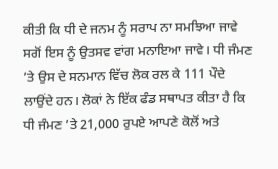ਕੀਤੀ ਕਿ ਧੀ ਦੇ ਜਨਮ ਨੂੰ ਸਰਾਪ ਨਾ ਸਮਝਿਆ ਜਾਵੇ ਸਗੋਂ ਇਸ ਨੂੰ ਉਤਸਵ ਵਾਂਗ ਮਨਾਇਆ ਜਾਵੇ। ਧੀ ਜੰਮਣ ’ਤੇ ਉਸ ਦੇ ਸਨਮਾਨ ਵਿੱਚ ਲੋਕ ਰਲ ਕੇ 111 ਪੌਦੇ ਲਾਉਂਦੇ ਹਨ। ਲੋਕਾਂ ਨੇ ਇੱਕ ਫੰਡ ਸਥਾਪਤ ਕੀਤਾ ਹੈ ਕਿ ਧੀ ਜੰਮਣ ’ਤੇ 21,000 ਰੁਪਏ ਆਪਣੇ ਕੋਲੋਂ ਅਤੇ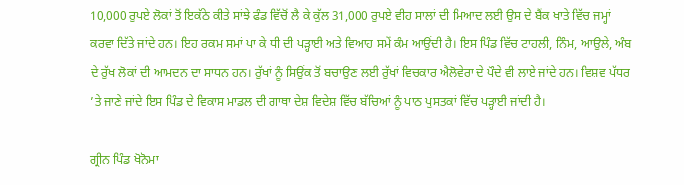10,000 ਰੁਪਏ ਲੋਕਾਂ ਤੋਂ ਇਕੱਠੇ ਕੀਤੇ ਸਾਂਝੇ ਫੰਡ ਵਿੱਚੋਂ ਲੈ ਕੇ ਕੁੱਲ 31,000 ਰੁਪਏ ਵੀਹ ਸਾਲਾਂ ਦੀ ਮਿਆਦ ਲਈ ਉਸ ਦੇ ਬੈਂਕ ਖਾਤੇ ਵਿੱਚ ਜਮ੍ਹਾਂ ਕਰਵਾ ਦਿੱਤੇ ਜਾਂਦੇ ਹਨ। ਇਹ ਰਕਮ ਸਮਾਂ ਪਾ ਕੇ ਧੀ ਦੀ ਪੜ੍ਹਾਈ ਅਤੇ ਵਿਆਹ ਸਮੇਂ ਕੰਮ ਆਉਂਦੀ ਹੈ। ਇਸ ਪਿੰਡ ਵਿੱਚ ਟਾਹਲੀ, ਨਿੰਮ, ਆਉਲੇ, ਅੰਬ ਦੇ ਰੁੱਖ ਲੋਕਾਂ ਦੀ ਆਮਦਨ ਦਾ ਸਾਧਨ ਹਨ। ਰੁੱਖਾਂ ਨੂੰ ਸਿਉਂਕ ਤੋਂ ਬਚਾਉਣ ਲਈ ਰੁੱਖਾਂ ਵਿਚਕਾਰ ਐਲੋਵੇਰਾ ਦੇ ਪੌਦੇ ਵੀ ਲਾਏ ਜਾਂਦੇ ਹਨ। ਵਿਸ਼ਵ ਪੱਧਰ ’ਤੇ ਜਾਣੇ ਜਾਂਦੇ ਇਸ ਪਿੰਡ ਦੇ ਵਿਕਾਸ ਮਾਡਲ ਦੀ ਗਾਥਾ ਦੇਸ਼ ਵਿਦੇਸ਼ ਵਿੱਚ ਬੱਚਿਆਂ ਨੂੰ ਪਾਠ ਪੁਸਤਕਾਂ ਵਿੱਚ ਪੜ੍ਹਾਈ ਜਾਂਦੀ ਹੈ।

ਗ੍ਰੀਨ ਪਿੰਡ ਖੋਨੋਮਾ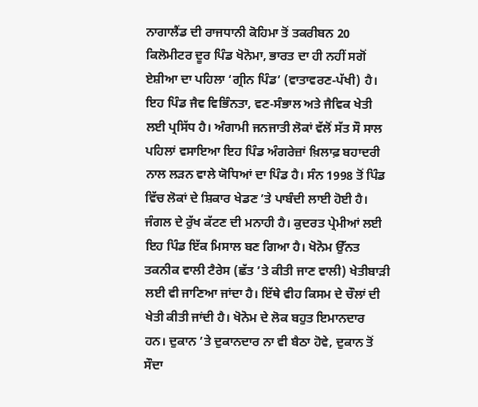ਨਾਗਾਲੈਂਡ ਦੀ ਰਾਜਧਾਨੀ ਕੋਹਿਮਾ ਤੋਂ ਤਕਰੀਬਨ 20 ਕਿਲੋਮੀਟਰ ਦੂਰ ਪਿੰਡ ਖੋਨੋਮਾ, ਭਾਰਤ ਦਾ ਹੀ ਨਹੀਂ ਸਗੋਂ ਏਸ਼ੀਆ ਦਾ ਪਹਿਲਾ ‘ਗ੍ਰੀਨ ਪਿੰਡ’ (ਵਾਤਾਵਰਣ-ਪੱਖੀ) ਹੈ। ਇਹ ਪਿੰਡ ਜੈਵ ਵਿਭਿੰਨਤਾ, ਵਣ-ਸੰਭਾਲ ਅਤੇ ਜੈਵਿਕ ਖੇਤੀ ਲਈ ਪ੍ਰਸਿੱਧ ਹੈ। ਅੰਗਾਮੀ ਜਨਜਾਤੀ ਲੋਕਾਂ ਵੱਲੋਂ ਸੱਤ ਸੌ ਸਾਲ ਪਹਿਲਾਂ ਵਸਾਇਆ ਇਹ ਪਿੰਡ ਅੰਗਰੇਜ਼ਾਂ ਖ਼ਿਲਾਫ਼ ਬਹਾਦਰੀ ਨਾਲ ਲੜਨ ਵਾਲੇ ਯੋਧਿਆਂ ਦਾ ਪਿੰਡ ਹੈ। ਸੰਨ 1998 ਤੋਂ ਪਿੰਡ ਵਿੱਚ ਲੋਕਾਂ ਦੇ ਸ਼ਿਕਾਰ ਖੇਡਣ ’ਤੇ ਪਾਬੰਦੀ ਲਾਈ ਹੋਈ ਹੈ। ਜੰਗਲ ਦੇ ਰੁੱਖ ਕੱਟਣ ਦੀ ਮਨਾਹੀ ਹੈ। ਕੁਦਰਤ ਪ੍ਰੇਮੀਆਂ ਲਈ ਇਹ ਪਿੰਡ ਇੱਕ ਮਿਸਾਲ ਬਣ ਗਿਆ ਹੈ। ਖੋਨੋਮ ਉੱਨਤ ਤਕਨੀਕ ਵਾਲੀ ਟੈਰੇਸ (ਛੱਤ ’ਤੇ ਕੀਤੀ ਜਾਣ ਵਾਲੀ) ਖੇਤੀਬਾੜੀ ਲਈ ਵੀ ਜਾਣਿਆ ਜਾਂਦਾ ਹੈ। ਇੱਥੇ ਵੀਹ ਕਿਸਮ ਦੇ ਚੌਲਾਂ ਦੀ ਖੇਤੀ ਕੀਤੀ ਜਾਂਦੀ ਹੈ। ਖੋਨੋਮ ਦੇ ਲੋਕ ਬਹੁਤ ਇਮਾਨਦਾਰ ਹਨ। ਦੁਕਾਨ ’ਤੇ ਦੁਕਾਨਦਾਰ ਨਾ ਵੀ ਬੈਠਾ ਹੋਵੇ, ਦੁਕਾਨ ਤੋਂ ਸੌਦਾ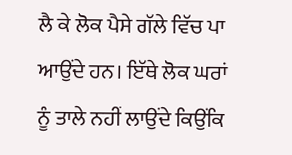ਲੈ ਕੇ ਲੋਕ ਪੈਸੇ ਗੱਲੇ ਵਿੱਚ ਪਾ ਆਉਂਦੇ ਹਨ। ਇੱਥੇ ਲੋਕ ਘਰਾਂ ਨੂੰ ਤਾਲੇ ਨਹੀਂ ਲਾਉਂਦੇ ਕਿਉਂਕਿ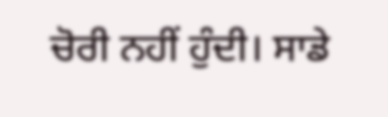ਚੋਰੀ ਨਹੀਂ ਹੁੰਦੀ। ਸਾਡੇ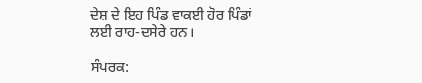ਦੇਸ਼ ਦੇ ਇਹ ਪਿੰਡ ਵਾਕਈ ਹੋਰ ਪਿੰਡਾਂ ਲਈ ਰਾਹ-ਦਸੇਰੇ ਹਨ।

ਸੰਪਰਕ: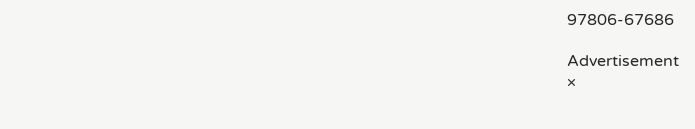97806-67686

Advertisement
×